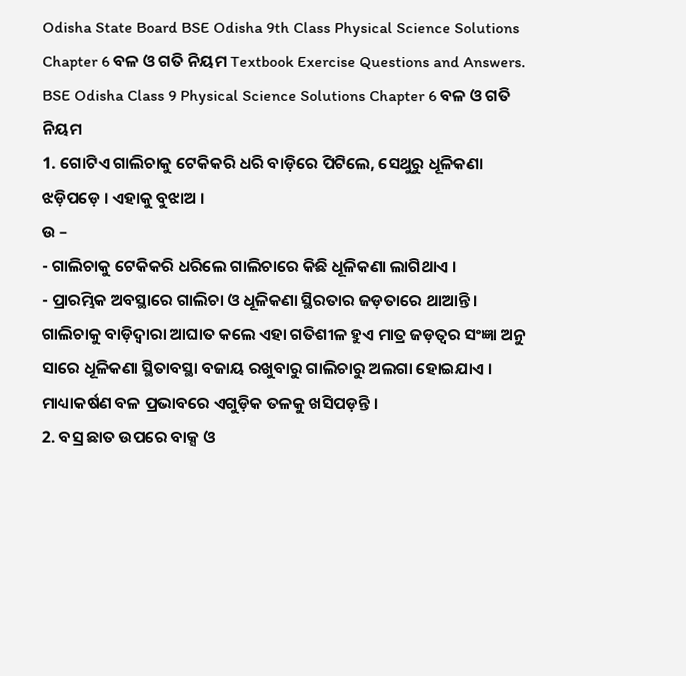Odisha State Board BSE Odisha 9th Class Physical Science Solutions Chapter 6 ବଳ ଓ ଗତି ନିୟମ Textbook Exercise Questions and Answers.
BSE Odisha Class 9 Physical Science Solutions Chapter 6 ବଳ ଓ ଗତି ନିୟମ
1. ଗୋଟିଏ ଗାଲିଚାକୁ ଟେକିକରି ଧରି ବାଡ଼ିରେ ପିଟିଲେ, ସେଥୁରୁ ଧୂଳିକଣା ଝଡ଼ିପଡ଼େ । ଏହାକୁ ବୁଝାଅ ।
ଉ –
- ଗାଲିଚାକୁ ଟେକିକରି ଧରିଲେ ଗାଲିଚାରେ କିଛି ଧୂଳିକଣା ଲାଗିଥାଏ ।
- ପ୍ରାରମ୍ଭିକ ଅବସ୍ଥାରେ ଗାଲିଚା ଓ ଧୂଳିକଣା ସ୍ଥିରତାର ଜଡ଼ତାରେ ଥାଆନ୍ତି । ଗାଲିଚାକୁ ବାଡ଼ିଦ୍ଵାରା ଆଘାତ କଲେ ଏହା ଗତିଶୀଳ ହୁଏ ମାତ୍ର ଜଡ଼ତ୍ଵର ସଂଜ୍ଞା ଅନୁ ସାରେ ଧୂଳିକଣା ସ୍ଥିତାବସ୍ଥା ବଜାୟ ରଖୁବାରୁ ଗାଲିଚାରୁ ଅଲଗା ହୋଇଯାଏ । ମାଧ୍ୟାକର୍ଷଣ ବଳ ପ୍ରଭାବରେ ଏଗୁଡ଼ିକ ତଳକୁ ଖସିପଡ଼ନ୍ତି ।
2. ବସ୍ର ଛାତ ଉପରେ ବାକ୍ସ ଓ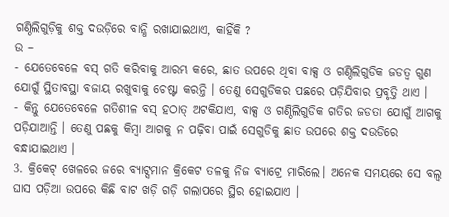ଗଣ୍ଠିଲିଗୁଡ଼ିକୁ ଶକ୍ତ ଦଉଡ଼ିରେ ବାନ୍ଧି ରଖାଯାଇଥାଏ, କାହିଁକି ?
ଉ –
- ଯେତେବେଳେ ବସ୍ ଗତି କରିବାକୁ ଆରମ୍ଭ କରେ, ଛାତ ଉପରେ ଥିବା ବାକ୍ସ ଓ ଗଣ୍ଠିଲିଗୁଡିକ ଜଡତ୍ଵ ଗୁଣ ଯୋଗୁଁ ସ୍ଥିତାବସ୍ଥା ବଜାୟ ରଖୁବାକୁ ଚେଷ୍ଟା କରନ୍ତି । ତେଣୁ ସେଗୁଡିକର ପଛରେ ପଡ଼ିଯିବାର ପ୍ରବୃତ୍ତି ଥାଏ ।
- କିନ୍ତୁ ଯେତେବେଳେ ଗତିଶୀଳ ବସ୍ ହଠାତ୍ ଅଟକିଯାଏ, ବାକ୍ସ ଓ ଗଣ୍ଠିଲିଗୁଡିକ ଗତିର ଜଡତା ଯୋଗୁଁ ଆଗକୁ ପଡ଼ିଯାଆନ୍ତି । ତେଣୁ ପଛକୁ କିମ୍ବା ଆଗକୁ ନ ପଢ଼ିବା ପାଇଁ ସେଗୁଡିକୁ ଛାତ ଉପରେ ଶକ୍ତ ଦଉଡିରେ ବନ୍ଧାଯାଇଥାଏ ।
3. କ୍ରିକେଟ୍ ଖେଳରେ ଜରେ ବ୍ୟାଟ୍ସମାନ କ୍ରିକେଟ ତଳକୁ ନିଜ ବ୍ୟାଟ୍ରେ ମାରିଲେ। ଅନେକ ସମୟରେ ସେ ବଲ୍ବ ଘାସ ପଡ଼ିଆ ଉପରେ କିଛି ବାଟ ଖଡ଼ି ଗଡ଼ି ଗଲାପରେ ସ୍ଥିର ହୋଇଯାଏ ।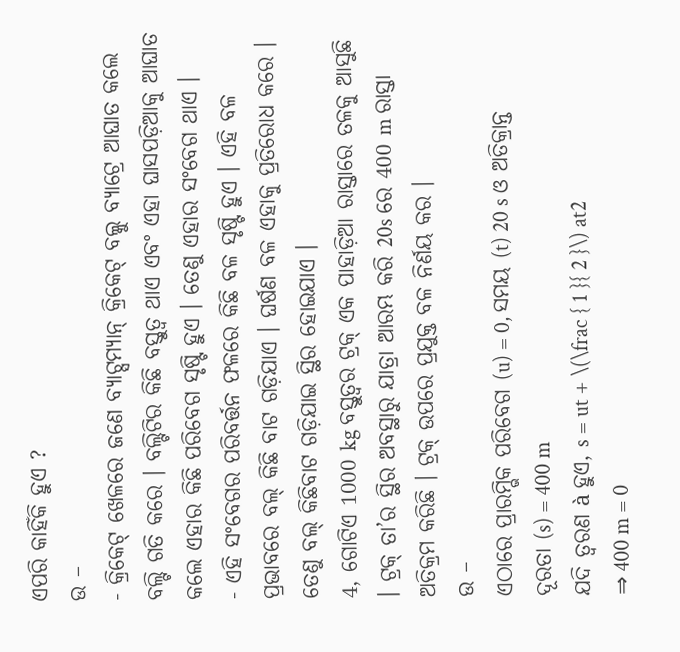ଏପରି କାହିଁକି ହୁଏ ?
ଉ –
- କ୍ରିକେଟ୍ ଖେଳରେ ଜଣେ ବ୍ୟାଟ୍ସମ୍ୟାନ୍ କ୍ରିକେଟ୍ ବଲ୍କୁ ବ୍ୟାଟ୍ରେ ଆଘାତ କଲେ ବଲ୍ଟି ଗତି କରେ । ବଲ୍ଟିଟିର କିଛି ବସ୍ତୁତ୍ଵ ଥାଏ ଏବଂ ଏହା ଘାସପଡ଼ିଆକୁ ଆଘାତ କଲେ ଏହାର କିଛି ପରିବେଗ ସୃଷ୍ଟି ହୁଏ । ତେଣୁ ଏହାର ସଂବେଗ ଥାଏ ।
- ଏହି ସଂବେଗର ପରିବର୍ତ୍ତନ ଫଳରେ କିଛି ବଳ ସୃଷ୍ଟି ହୁଏ । ଏହି ବଳ ପ୍ରଭାବରେ ବଲ୍ କିଛି ବାଟ ଗଡ଼ିଯାଏ । ଘର୍ଷଣ ବଳ ଏହାକୁ ପ୍ରତିରୋଧ କରେ । ତେଣୁ ବଲ୍ କିଛିବାଟ ଗଡ଼ିଯାଇ ସ୍ଥିର ହୋଇଯାଏ ।
4, ଗୋଟିଏ 1000 kg ବସ୍ତୁତ୍ଵର ଟ୍ରକ୍ ଏକ ପାହାଡ଼ିଆ ରାସ୍ତାରେ ତଳକୁ ଆସୁଛି । ଟ୍ରକ୍ ତା’ର ସ୍ଥିର ଅବସ୍ଥାରୁ ଯାତ୍ରା ଆରମ୍ଭ କରି 20s ରେ 400 m ରାସ୍ତା ଅତିକ୍ରମ କରିଛି । ଟ୍ରକ୍ ଉପରେ ପ୍ରଯୁକ୍ତ ବଳ ନିର୍ଣୟ କର ।
ଉ –
ଏଠାରେ ପ୍ରାରମ୍ଭିକ ପରିବେଗ (u) = 0, ସମୟ (t) 20 s ଓ ଅତିକ୍ରାନ୍ତ ଦୂରତା (s) = 400 m
ଯଦି ତ୍ଵରଣ à ହୁଏ, s = ut + \(\frac { 1 }{ 2 }\) at2
⇒ 400 m = 0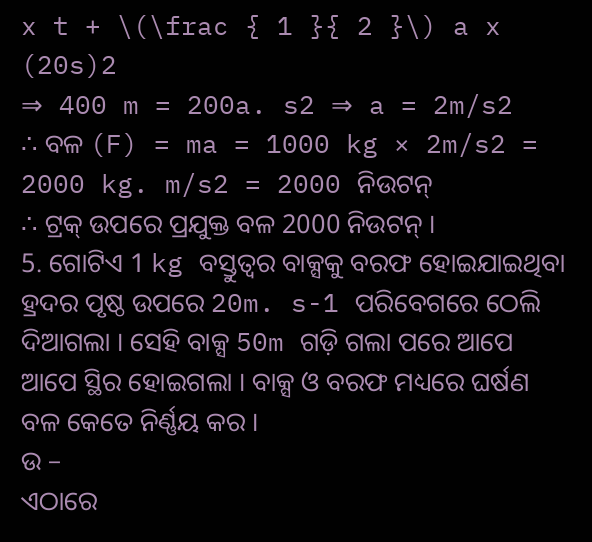x t + \(\frac { 1 }{ 2 }\) a x (20s)2
⇒ 400 m = 200a. s2 ⇒ a = 2m/s2
∴ ବଳ (F) = ma = 1000 kg × 2m/s2 = 2000 kg. m/s2 = 2000 ନିଉଟନ୍
∴ ଟ୍ରକ୍ ଉପରେ ପ୍ରଯୁକ୍ତ ବଳ 2000 ନିଉଟନ୍ ।
5. ଗୋଟିଏ 1 kg ବସ୍ତୁତ୍ଵର ବାକ୍ସକୁ ବରଫ ହୋଇଯାଇଥିବା ହ୍ରଦର ପୃଷ୍ଠ ଉପରେ 20m. s-1 ପରିବେଗରେ ଠେଲି ଦିଆଗଲା । ସେହି ବାକ୍ସ 50m ଗଡ଼ି ଗଲା ପରେ ଆପେ ଆପେ ସ୍ଥିର ହୋଇଗଲା । ବାକ୍ସ ଓ ବରଫ ମଧ୍ୟରେ ଘର୍ଷଣ ବଳ କେତେ ନିର୍ଣ୍ଣୟ କର ।
ଉ –
ଏଠାରେ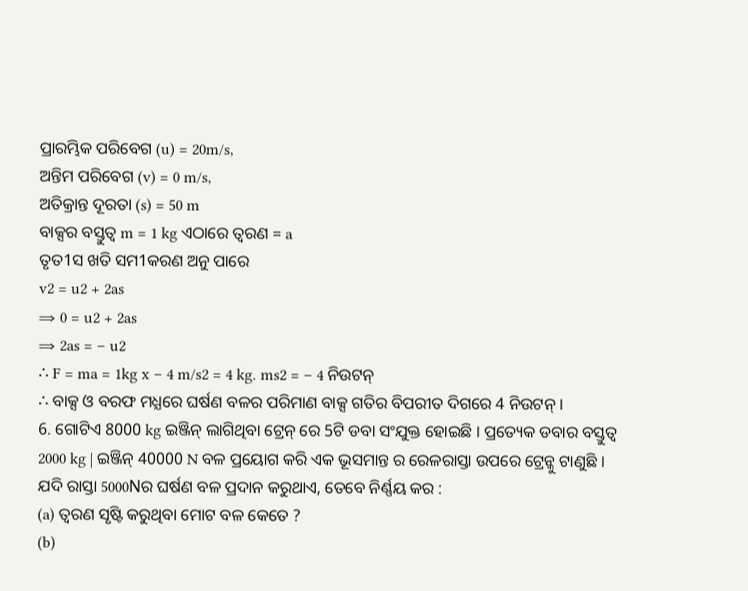ପ୍ରାରମ୍ଭିକ ପରିବେଗ (u) = 20m/s,
ଅନ୍ତିମ ପରିବେଗ (v) = 0 m/s,
ଅତିକ୍ରାନ୍ତ ଦୂରତା (s) = 50 m
ବାକ୍ସର ବସ୍ତୁତ୍ଵ m = 1 kg ଏଠାରେ ତ୍ଵରଣ = a
ତୃତ1ସ ଖତି ସମ1କରଣ ଅନୁ ପାରେ
v2 = u2 + 2as
⇒ 0 = u2 + 2as
⇒ 2as = – u2
∴ F = ma = 1kg x – 4 m/s2 = 4 kg. ms2 = – 4 ନିଉଟନ୍
∴ ବାକ୍ସ ଓ ବରଫ ମଧ୍ଯରେ ଘର୍ଷଣ ବଳର ପରିମାଣ ବାକ୍ସ ଗତିର ବିପରୀତ ଦିଗରେ 4 ନିଉଟନ୍ ।
6. ଗୋଟିଏ 8000 kg ଇଞ୍ଜିନ୍ ଲାଗିଥିବା ଟ୍ରେନ୍ ରେ 5ଟି ଡବା ସଂଯୁକ୍ତ ହୋଇଛି । ପ୍ରତ୍ୟେକ ଡବାର ବସ୍ତୁତ୍ଵ 2000 kg | ଇଞ୍ଜିନ୍ 40000 N ବଳ ପ୍ରୟୋଗ କରି ଏକ ଭୂସମାନ୍ତ ର ରେଳରାସ୍ତା ଉପରେ ଟ୍ରେନ୍କୁ ଟାଣୁଛି । ଯଦି ରାସ୍ତା 5000Nର ଘର୍ଷଣ ବଳ ପ୍ରଦାନ କରୁଥାଏ, ତେବେ ନିର୍ଣ୍ଣୟ କର :
(a) ତ୍ଵରଣ ସୃଷ୍ଟି କରୁଥିବା ମୋଟ ବଳ କେତେ ?
(b)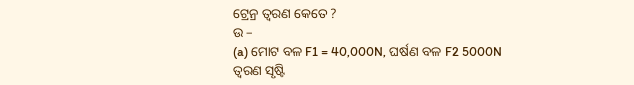ଟ୍ରେନ୍ର ତ୍ଵରଣ କେତେ ?
ଉ –
(a) ମୋଟ ବଳ F1 = 40,000N, ଘର୍ଷଣ ବଳ F2 5000N
ତ୍ଵରଣ ସୃଷ୍ଟି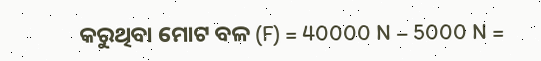କରୁଥିବା ମୋଟ ବଳ (F) = 40000 N – 5000 N =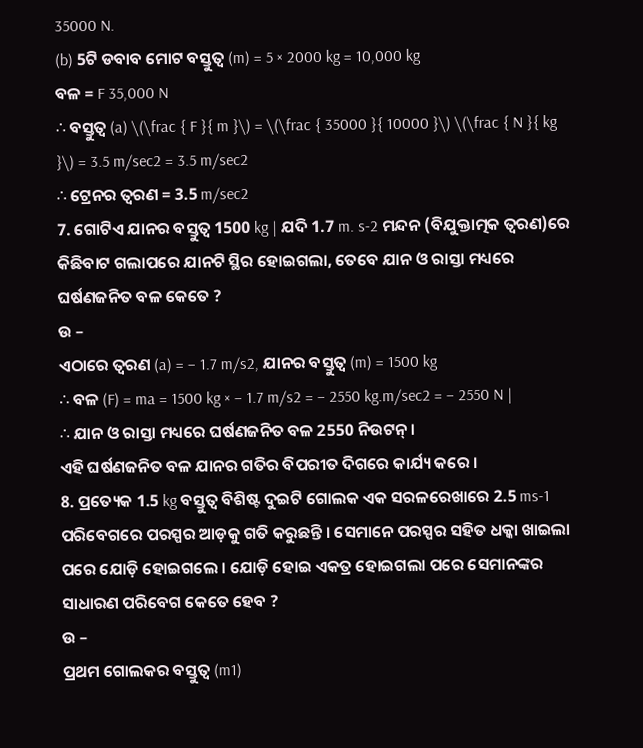35000 N.
(b) 5ଟି ଡବାବ ମୋଟ ବସ୍ତୁତ୍ଵ (m) = 5 × 2000 kg = 10,000 kg
ବଳ = F 35,000 N
∴ ବସ୍ତୁତ୍ଵ (a) \(\frac { F }{ m }\) = \(\frac { 35000 }{ 10000 }\) \(\frac { N }{ kg }\) = 3.5 m/sec2 = 3.5 m/sec2
∴ ଟ୍ରେନର ତ୍ଵରଣ = 3.5 m/sec2
7. ଗୋଟିଏ ଯାନର ବସ୍ତୁତ୍ୱ 1500 kg | ଯଦି 1.7 m. s-2 ମନ୍ଦନ (ବିଯୁକ୍ତାତ୍ମକ ତ୍ଵରଣ)ରେ କିଛିବାଟ ଗଲାପରେ ଯାନଟି ସ୍ଥିର ହୋଇଗଲା, ତେବେ ଯାନ ଓ ରାସ୍ତା ମଧ୍ୟରେ ଘର୍ଷଣଜନିତ ବଳ କେତେ ?
ଉ –
ଏଠାରେ ତ୍ଵରଣ (a) = – 1.7 m/s2, ଯାନର ବସ୍ତୁତ୍ୱ (m) = 1500 kg
∴ ବଳ (F) = ma = 1500 kg × – 1.7 m/s2 = – 2550 kg.m/sec2 = – 2550 N |
∴ ଯାନ ଓ ରାସ୍ତା ମଧ୍ୟରେ ଘର୍ଷଣଜନିତ ବଳ 2550 ନିଉଟନ୍ ।
ଏହି ଘର୍ଷଣଜନିତ ବଳ ଯାନର ଗତିର ବିପରୀତ ଦିଗରେ କାର୍ଯ୍ୟ କରେ ।
8. ପ୍ରତ୍ୟେକ 1.5 kg ବସ୍ତୁତ୍ଵ ବିଶିଷ୍ଟ ଦୁଇଟି ଗୋଲକ ଏକ ସରଳରେଖାରେ 2.5 ms-1 ପରିବେଗରେ ପରସ୍ପର ଆଡ଼କୁ ଗତି କରୁଛନ୍ତି । ସେମାନେ ପରସ୍ପର ସହିତ ଧକ୍କା ଖାଇଲା ପରେ ଯୋଡ଼ି ହୋଇଗଲେ । ଯୋଡ଼ି ହୋଇ ଏକତ୍ର ହୋଇଗଲା ପରେ ସେମାନଙ୍କର ସାଧାରଣ ପରିବେଗ କେତେ ହେବ ?
ଉ –
ପ୍ରଥମ ଗୋଲକର ବସ୍ତୁତ୍ଵ (m1)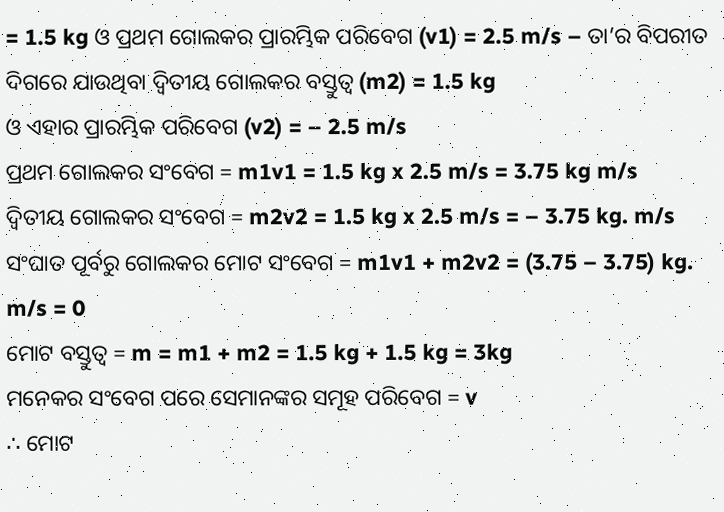= 1.5 kg ଓ ପ୍ରଥମ ଗୋଲକର ପ୍ରାରମ୍ଭିକ ପରିବେଗ (v1) = 2.5 m/s – ତା’ର ବିପରୀତ ଦିଗରେ ଯାଉଥିବା ଦ୍ଵିତୀୟ ଗୋଲକର ବସ୍ତୁତ୍ଵ (m2) = 1.5 kg
ଓ ଏହାର ପ୍ରାରମ୍ଭିକ ପରିବେଗ (v2) = – 2.5 m/s
ପ୍ରଥମ ଗୋଲକର ସଂବେଗ = m1v1 = 1.5 kg x 2.5 m/s = 3.75 kg m/s
ଦ୍ଵିତୀୟ ଗୋଲକର ସଂବେଗ = m2v2 = 1.5 kg x 2.5 m/s = – 3.75 kg. m/s
ସଂଘାତ ପୂର୍ବରୁ ଗୋଲକର ମୋଟ ସଂବେଗ = m1v1 + m2v2 = (3.75 – 3.75) kg. m/s = 0
ମୋଟ ବସ୍ତୁତ୍ଵ = m = m1 + m2 = 1.5 kg + 1.5 kg = 3kg
ମନେକର ସଂବେଗ ପରେ ସେମାନଙ୍କର ସମୂହ ପରିବେଗ = v
∴ ମୋଟ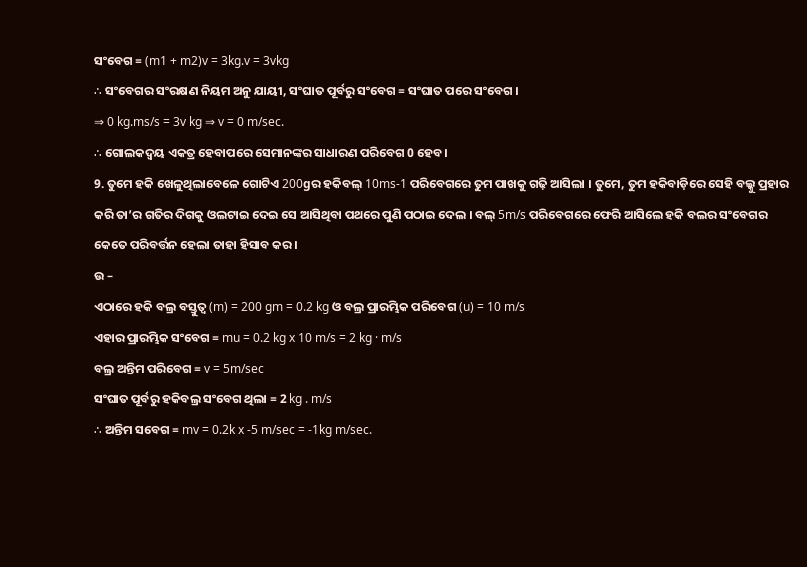ସଂବେଗ = (m1 + m2)v = 3kg.v = 3vkg
∴ ସଂବେଗର ସଂରକ୍ଷଣ ନିୟମ ଅନୁ ଯାୟୀ, ସଂଘାତ ପୂର୍ବରୁ ସଂବେଗ = ସଂଘାତ ପରେ ସଂବେଗ ।
⇒ 0 kg.ms/s = 3v kg ⇒ v = 0 m/sec.
∴ ଗୋଲକଦ୍ଵୟ ଏକତ୍ର ହେବାପରେ ସେମାନଙ୍କର ସାଧାରଣ ପରିବେଗ 0 ହେବ ।
9. ତୁମେ ହକି ଖେଳୁଥିଲାବେଳେ ଗୋଟିଏ 200gର ହକିବଲ୍ 10ms-1 ପରିବେଗରେ ତୁମ ପାଖକୁ ଗଢ଼ି ଆସିଲା । ତୁମେ, ତୁମ ହକିବାଡ଼ିରେ ସେହି ବଲ୍କୁ ପ୍ରହାର କରି ତା’ର ଗତିର ଦିଗକୁ ଓଲଟାଇ ଦେଇ ସେ ଆସିଥିବା ପଥରେ ପୁଣି ପଠାଇ ଦେଲ । ବଲ୍ 5m/s ପରିବେଗରେ ଫେରି ଆସିଲେ ହକି ବଲର ସଂବେଗର କେତେ ପରିବର୍ତ୍ତନ ହେଲା ତାହା ହିସାବ କର ।
ଉ –
ଏଠାରେ ହକି ବଲ୍ର ବସ୍ତୁତ୍ଵ (m) = 200 gm = 0.2 kg ଓ ବଲ୍ର ପ୍ରାରମ୍ଭିକ ପରିବେଗ (u) = 10 m/s
ଏହାର ପ୍ରାରମ୍ଭିକ ସଂବେଗ = mu = 0.2 kg x 10 m/s = 2 kg · m/s
ବଲ୍ର ଅନ୍ତିମ ପରିବେଗ = v = 5m/sec
ସଂଘାତ ପୂର୍ବରୁ ହକିବଲ୍ର ସଂବେଗ ଥିଲା = 2 kg . m/s
∴ ଅନ୍ତିମ ସବେଗ = mv = 0.2k x -5 m/sec = -1kg m/sec.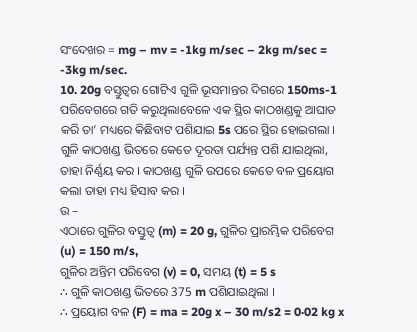ସଂଦେଖର = mg – mv = -1kg m/sec – 2kg m/sec = -3kg m/sec.
10. 20g ବସ୍ତୁତ୍ଵର ଗୋଟିଏ ଗୁଳି ଭୂସମାନ୍ତର ଦିଗରେ 150ms-1 ପରିବେଗରେ ଗତି କରୁଥିଲାବେଳେ ଏକ ସ୍ଥିର କାଠଖଣ୍ଡକୁ ଆଘାତ କରି ତା’ ମଧ୍ୟରେ କିଛିବାଟ ପଶିଯାଇ 5s ପରେ ସ୍ଥିର ହୋଇଗଲା । ଗୁଳି କାଠଖଣ୍ଡ ଭିତରେ କେତେ ଦୂରତା ପର୍ଯ୍ୟନ୍ତ ପଶି ଯାଇଥିଲା, ତାହା ନିର୍ଣ୍ଣୟ କର । କାଠଖଣ୍ଡ ଗୁଳି ଉପରେ କେତେ ବଳ ପ୍ରୟୋଗ କଲା ତାହା ମଧ୍ୟ ହିସାବ କର ।
ଉ –
ଏଠାରେ ଗୁଳିର ବସ୍ତୁତ୍ଵ (m) = 20 g, ଗୁଳିର ପ୍ରାରମ୍ଭିକ ପରିବେଗ (u) = 150 m/s,
ଗୁଳିର ଅନ୍ତିମ ପରିବେଗ (v) = 0, ସମୟ (t) = 5 s
∴ ଗୁଳି କାଠଖଣ୍ଡ ଭିତରେ 375 m ପଶିଯାଇଥିଲା ।
∴ ପ୍ରୟୋଗ ବଳ (F) = ma = 20g x – 30 m/s2 = 0·02 kg x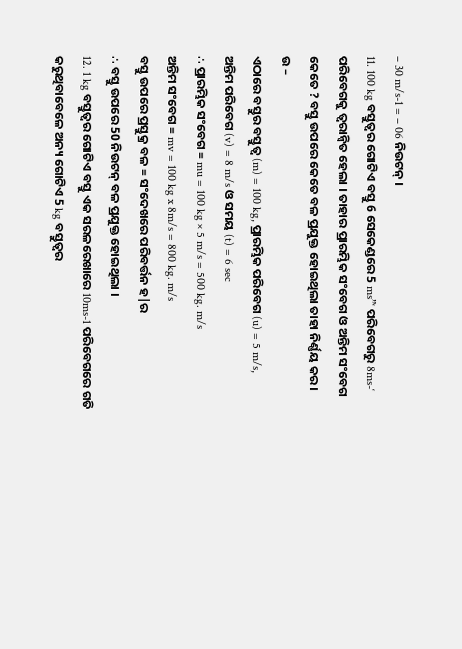– 30 m/s-1 = – 06 ନିଉଟନ୍ ।
11. 100 kg ବସ୍ତୁତ୍ଵର ଗୋଟିଏ ବସ୍ତୁ 6 ସେକେଣ୍ଡରେ 5 ms”‘ ପରିବେଗରୁ 8ms-‘ ପରିବେଗକୁ ତ୍ୱରାନ୍ବିତ ହେଲା । ତାହାର ପ୍ରାରମ୍ଭିକ ସଂବେଗ ଓ ଅନ୍ତିମ ସଂବେଗ କେତେ ? ବସ୍ତୁ ଉପରେ କେତେ ବଳ ପ୍ରଯୁକ୍ତ ହୋଇଥିଲା ତାହା ନିର୍ଣ୍ଣୟ କର ।
ଉ –
ଏଠାରେ ବସ୍ତୁର ବସ୍ତୁତ୍ଵ (m) = 100 kg, ପ୍ରାରମ୍ଭିକ ପରିବେଗ (u) = 5 m/s,
ଅନ୍ତିମ ପରିବେଗ (v) = 8 m/s ଓ ସମୟ (t) = 6 sec
∴ ପ୍ରାରମ୍ଭିକ ସଂବେଗ = mu = 100 kg × 5 m/s = 500 kg. m/s
ଅନ୍ତିମ ସଂବେଗ = mv = 100 kg x 8m/s = 800 kg. m/s
ବସ୍ତୁ ଉପରେ ପ୍ରସ୍ତୁକ୍ର ବଳ = ସଂଦେଖରେ ପରିବର୍ତ୍ତନ ହ|ର
∴ ବସ୍ତୁ ଉପରେ 50 ନିଉଟନ୍ ବଳ ପ୍ରଯୁକ୍ତ ହୋଇଥିଲା ।
12. 1 kg ବସ୍ତୁତ୍ଵର ଗୋଟିଏ ବସ୍ତୁ ଏକ ସରଳରେଖାରେ 10ms-1 ପରିବେଗରେ ଗତି କରୁଥିବାବେଳେ ଅନ୍ୟ ଗୋଟିଏ 5 kg ବସ୍ତୁତ୍ଵର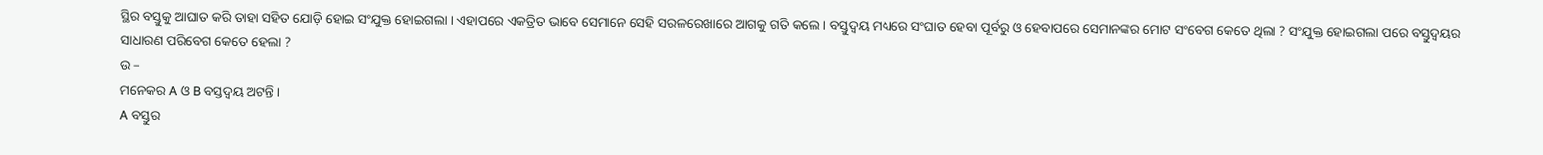ସ୍ଥିର ବସ୍ତୁକୁ ଆଘାତ କରି ତାହା ସହିତ ଯୋଡ଼ି ହୋଇ ସଂଯୁକ୍ତ ହୋଇଗଲା । ଏହାପରେ ଏକତ୍ରିତ ଭାବେ ସେମାନେ ସେହି ସରଳରେଖାରେ ଆଗକୁ ଗତି କଲେ । ବସ୍ତୁଦ୍ଵୟ ମଧ୍ୟରେ ସଂଘାତ ହେବା ପୂର୍ବରୁ ଓ ହେବାପରେ ସେମାନଙ୍କର ମୋଟ ସଂବେଗ କେତେ ଥିଲା ? ସଂଯୁକ୍ତ ହୋଇଗଲା ପରେ ବସ୍ତୁଦ୍ଵୟର ସାଧାରଣ ପରିବେଗ କେତେ ହେଲା ?
ଉ –
ମନେକର A ଓ B ବସ୍ତଦ୍ଵୟ ଅଟନ୍ତି ।
A ବସ୍ତୁର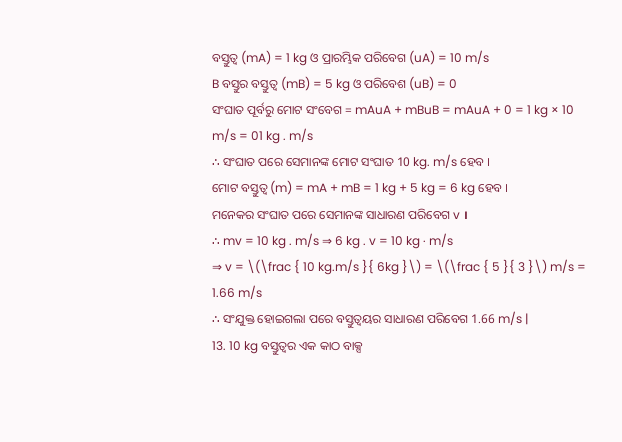ବସ୍ତୁତ୍ଵ (mA) = 1 kg ଓ ପ୍ରାରମ୍ଭିକ ପରିବେଗ (uA) = 10 m/s
B ବସ୍ତୁର ବସ୍ତୁତ୍ଵ (mB) = 5 kg ଓ ପରିବେଶ (uB) = 0
ସଂଘାତ ପୂର୍ବରୁ ମୋଟ ସଂବେଗ = mAuA + mBuB = mAuA + 0 = 1 kg × 10 m/s = 01 kg . m/s
∴ ସଂଘାତ ପରେ ସେମାନଙ୍କ ମୋଟ ସଂଘାତ 10 kg. m/s ହେବ ।
ମୋଟ ବସ୍ତୁତ୍ଵ (m) = mA + mB = 1 kg + 5 kg = 6 kg ହେବ ।
ମନେକର ସଂଘାତ ପରେ ସେମାନଙ୍କ ସାଧାରଣ ପରିବେଗ v ।
∴ mv = 10 kg . m/s ⇒ 6 kg . v = 10 kg · m/s
⇒ v = \(\frac { 10 kg.m/s }{ 6kg }\) = \(\frac { 5 }{ 3 }\) m/s = 1.66 m/s
∴ ସଂଯୁକ୍ତ ହୋଇଗଲା ପରେ ବସ୍ତୁତ୍ଵୟର ସାଧାରଣ ପରିବେଗ 1.66 m/s |
13. 10 kg ବସ୍ତୁତ୍ଵର ଏକ କାଠ ବାକ୍ସ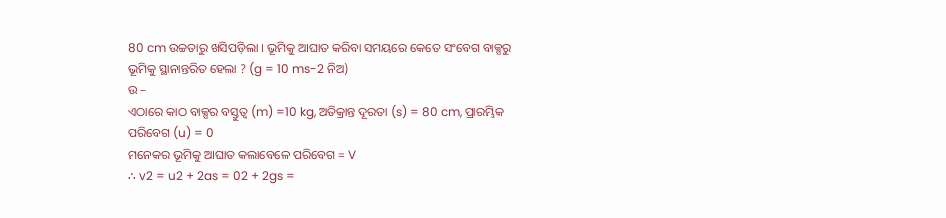80 cm ଉଚ୍ଚତାରୁ ଖସିପଡ଼ିଲା । ଭୂମିକୁ ଆଘାତ କରିବା ସମୟରେ କେତେ ସଂବେଗ ବାକ୍ସରୁ ଭୂମିକୁ ସ୍ଥାନାନ୍ତରିତ ହେଲା ? (g = 10 ms-2 ନିଅ)
ଉ –
ଏଠାରେ କାଠ ବାକ୍ସର ବସ୍ତୁତ୍ଵ (m) =10 kg, ଅତିକ୍ରାନ୍ତ ଦୂରତା (s) = 80 cm, ପ୍ରାରମ୍ଭିକ ପରିବେଗ (u) = 0
ମନେକର ଭୂମିକୁ ଆଘାତ କଲାବେଳେ ପରିବେଗ = V
∴ v2 = u2 + 2as = 02 + 2gs =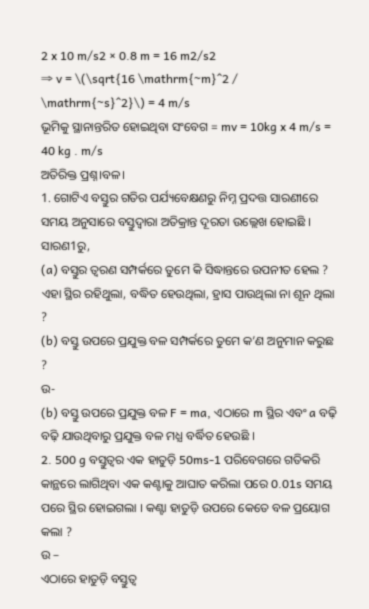2 x 10 m/s2 × 0.8 m = 16 m2/s2
⇒ v = \(\sqrt{16 \mathrm{~m}^2 / \mathrm{~s}^2}\) = 4 m/s
ଭୂମିକୁ ସ୍ଥାନାନ୍ତରିତ ହୋଇଥିବା ସଂବେଗ = mv = 10kg x 4 m/s = 40 kg . m/s
ଅତିରିକ୍ତ ପ୍ରଶ୍ନ।ବଳ।
1. ଗୋଟିଏ ବସ୍ତୁର ଗତିର ପର୍ଯ୍ୟବେକ୍ଷଣରୁ ନିମ୍ନ ପ୍ରଦତ୍ତ ସାରଣୀରେ ସମୟ ଅନୁସାରେ ବସ୍ତୁଦ୍ଵାରା ଅତିକ୍ରାନ୍ତ ଦୂରତା ଉଲ୍ଲେଖ ହୋଇଛି ।
ସାରଣ1ରୁ,
(a) ବସ୍ତୁର ତ୍ଵରଣ ସମ୍ପର୍କରେ ତୁମେ କି ସିଦ୍ଧାନ୍ତରେ ଉପନୀତ ହେଲ ? ଏହା ସ୍ଥିର ରହିଥୁଲା, ବଦ୍ଧିତ ହେଉଥିଲା, ହ୍ରାସ ପାଉଥିଲା ନା ଶୂନ ଥିଲା ?
(b) ବସ୍ତୁ ଉପରେ ପ୍ରଯୁକ୍ତ ବଳ ସମ୍ପର୍କରେ ତୁମେ କ’ଣ ଅନୁମାନ କରୁଛ ?
ଉ-
(b) ବସ୍ତୁ ଉପରେ ପ୍ରଯୁକ୍ତ ବଳ F = ma, ଏଠାରେ m ସ୍ଥିର ଏବଂ a ବଢ଼ି ବଢ଼ି ଯାଉଥିବାରୁ ପ୍ରଯୁକ୍ତ ବଳ ମଧ୍ଯ ବର୍ଦ୍ଧିତ ହେଉଛି ।
2. 500 g ବସ୍ତୁତ୍ଵର ଏକ ହାତୁଡ଼ି 50ms-1 ପରିବେଗରେ ଗତିକରି କାନ୍ଥରେ ଲାଗିଥିବା ଏକ କଣ୍ଟାକୁ ଆଘାତ କରିଲା ପରେ 0.01s ସମୟ ପରେ ସ୍ଥିର ହୋଇଗଲା । କଣ୍ଟା ହାତୁଡ଼ି ଉପରେ କେତେ ବଳ ପ୍ରୟୋଗ କଲା ?
ଉ –
ଏଠାରେ ହାତୁଡ଼ି ବସ୍ତୁତ୍ଵ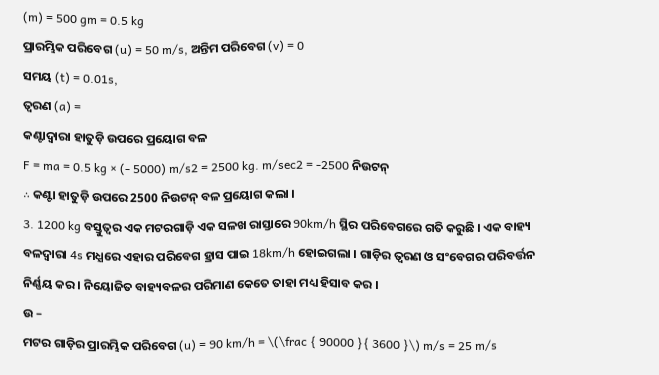(m) = 500 gm = 0.5 kg
ପ୍ରାରମ୍ଭିକ ପରିବେଗ (u) = 50 m/s, ଅନ୍ତିମ ପରିବେଗ (v) = 0
ସମୟ (t) = 0.01s,
ତ୍ୱରଣ (a) =
କଣ୍ଟାଦ୍ଵାରା ହାତୁଡ଼ି ଉପରେ ପ୍ରୟୋଗ ବଳ
F = ma = 0.5 kg × (- 5000) m/s2 = 2500 kg. m/sec2 = -2500 ନିଉଟନ୍
∴ କଣ୍ଟା ହାତୁଡ଼ି ଉପରେ 2500 ନିଉଟନ୍ ବଳ ପ୍ରୟୋଗ କଲା ।
3. 1200 kg ବସ୍ତୁତ୍ଵର ଏକ ମଟରଗାଡ଼ି ଏକ ସଳଖ ରାସ୍ତାରେ 90km/h ସ୍ଥିର ପରିବେଗରେ ଗତି କରୁଛି । ଏକ ବାହ୍ୟ ବଳଦ୍ଵାରା 4s ମଧ୍ଯରେ ଏହାର ପରିବେଗ ହ୍ରାସ ପାଇ 18km/h ହୋଇଗଲା । ଗାଡ଼ିର ତ୍ଵରଣ ଓ ସଂବେଗର ପରିବର୍ତ୍ତନ ନିର୍ଣ୍ଣୟ କର । ନିୟୋଜିତ ବାହ୍ୟବଳର ପରିମାଣ କେତେ ତାହା ମଧ୍ୟ ହିସାବ କର ।
ଉ –
ମଟର ଗାଡ଼ିର ପ୍ରାରମ୍ଭିକ ପରିବେଗ (u) = 90 km/h = \(\frac { 90000 }{ 3600 }\) m/s = 25 m/s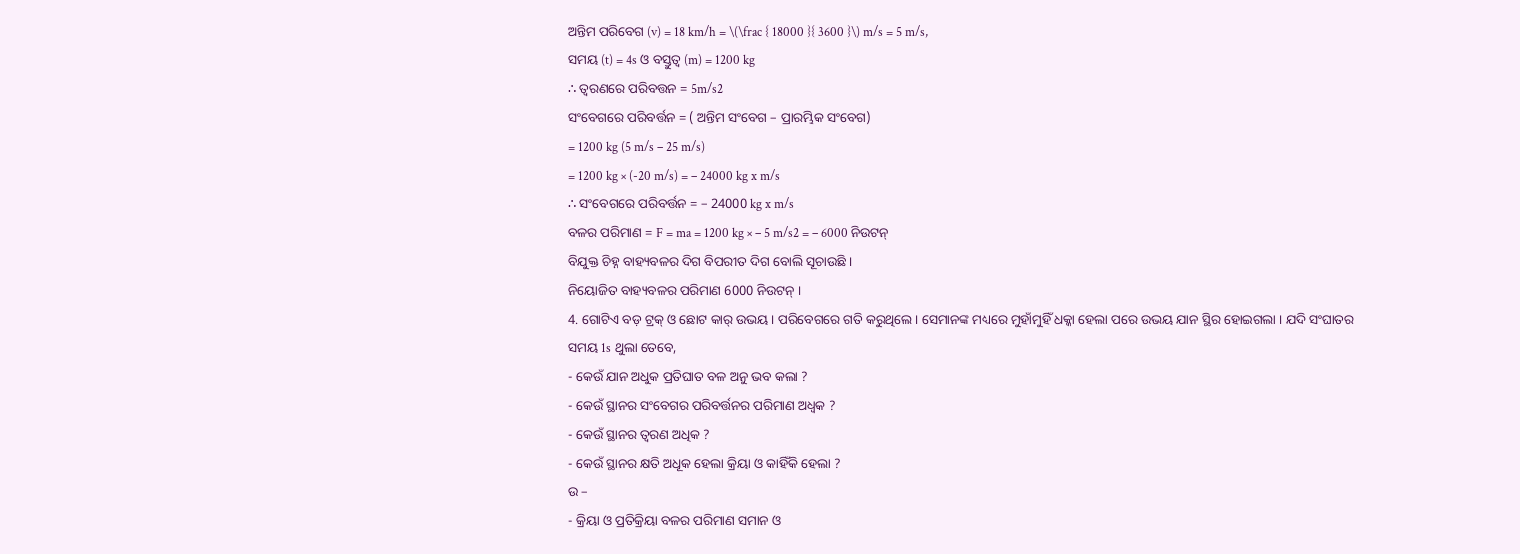ଅନ୍ତିମ ପରିବେଗ (v) = 18 km/h = \(\frac { 18000 }{ 3600 }\) m/s = 5 m/s,
ସମୟ (t) = 4s ଓ ବସ୍ତୁତ୍ୱ (m) = 1200 kg
∴ ତ୍ଵରଣରେ ପରିବତ୍ତନ = 5m/s2
ସଂବେଗରେ ପରିବର୍ତ୍ତନ = ( ଅନ୍ତିମ ସଂବେଗ – ପ୍ରାରମ୍ଭିକ ସଂବେଗ)
= 1200 kg (5 m/s – 25 m/s)
= 1200 kg × (-20 m/s) = – 24000 kg x m/s
∴ ସଂବେଗରେ ପରିବର୍ତ୍ତନ = – 24000 kg x m/s
ବଳର ପରିମାଣ = F = ma = 1200 kg × – 5 m/s2 = – 6000 ନିଉଟନ୍
ବିଯୁକ୍ତ ଚିହ୍ନ ବାହ୍ୟବଳର ଦିଗ ବିପରୀତ ଦିଗ ବୋଲି ସୂଚାଉଛି ।
ନିୟୋଜିତ ବାହ୍ୟବଳର ପରିମାଣ 6000 ନିଉଟନ୍ ।
4. ଗୋଟିଏ ବଡ଼ ଟ୍ରକ୍ ଓ ଛୋଟ କାର୍ ଉଭୟ । ପରିବେଗରେ ଗତି କରୁଥିଲେ । ସେମାନଙ୍କ ମଧ୍ୟରେ ମୁହାଁମୁହିଁ ଧକ୍କା ହେଲା ପରେ ଉଭୟ ଯାନ ସ୍ଥିର ହୋଇଗଲା । ଯଦି ସଂଘାତର ସମୟ 1s ଥୁଲା ତେବେ,
- କେଉଁ ଯାନ ଅଧୁକ ପ୍ରତିଘାତ ବଳ ଅନୁ ଭବ କଲା ?
- କେଉଁ ସ୍ଥାନର ସଂବେଗର ପରିବର୍ତ୍ତନର ପରିମାଣ ଅଧ୍ବକ ?
- କେଉଁ ସ୍ଥାନର ତ୍ଵରଣ ଅଧିକ ?
- କେଉଁ ସ୍ଥାନର କ୍ଷତି ଅଧୂକ ହେଲା କ୍ରିୟା ଓ କାହିଁକି ହେଲା ?
ଉ –
- କ୍ରିୟା ଓ ପ୍ରତିକ୍ରିୟା ବଳର ପରିମାଣ ସମାନ ଓ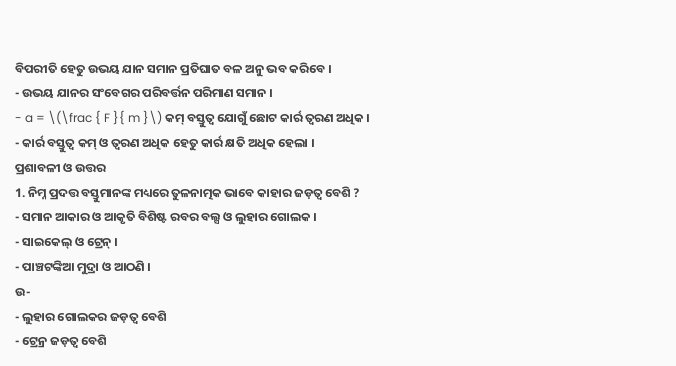ବିପରୀତି ହେତୁ ଉଭୟ ଯାନ ସମାନ ପ୍ରତିଘାତ ବଳ ଅନୁ ଭବ କରିବେ ।
- ଉଭୟ ଯାନର ସଂବେଗର ପରିବର୍ତ୍ତନ ପରିମାଣ ସମାନ ।
- a = \(\frac { F }{ m }\) କମ୍ ବସ୍ତୁତ୍ଵ ଯୋଗୁଁ ଛୋଟ କାର୍ର ତ୍ଵରଣ ଅଧିକ ।
- କାର୍ର ବସ୍ତୁତ୍ଵ କମ୍ ଓ ତ୍ଵରଣ ଅଧିକ ହେତୁ କାର୍ର କ୍ଷତି ଅଧିକ ହେଲା ।
ପ୍ରଶାବଳୀ ଓ ଉତ୍ତର
1. ନିମ୍ନ ପ୍ରଦତ୍ତ ବସ୍ତୁମାନଙ୍କ ମଧ୍ୟରେ ତୁଳନାତ୍ମକ ଭାବେ କାହାର ଜଡ଼ତ୍ଵ ବେଶି ?
- ସମାନ ଆକାର ଓ ଆକୃତି ବିଶିଷ୍ଟ ରବର ବଲ୍ସ ଓ ଲୁହାର ଗୋଲକ ।
- ସାଇକେଲ୍ ଓ ଟ୍ରେନ୍ ।
- ପାଞ୍ଚଟଙ୍କିଆ ମୁଦ୍ରା ଓ ଆଠଣି ।
ଉ-
- ଲୁହାର ଗୋଲକର ଜଡ଼ତ୍ଵ ବେଶି
- ଟ୍ରେନ୍ର ଜଡ଼ତ୍ଵ ବେଶି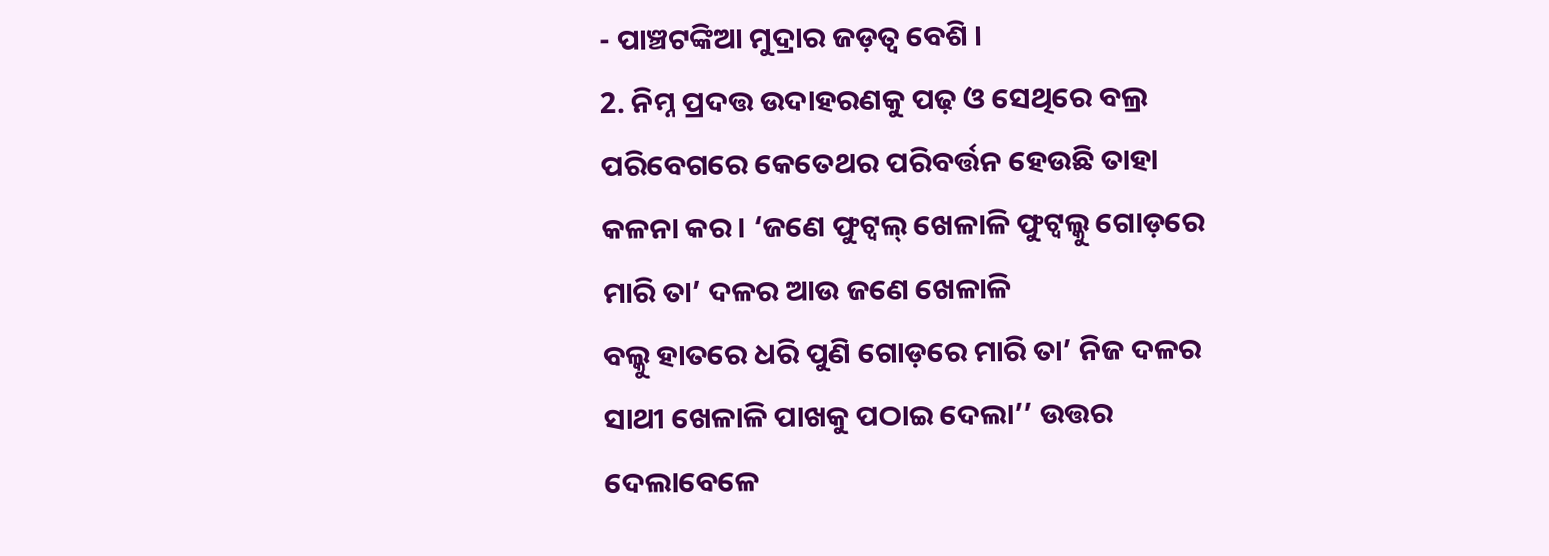- ପାଞ୍ଚଟଙ୍କିଆ ମୁଦ୍ରାର ଜଡ଼ତ୍ଵ ବେଶି ।
2. ନିମ୍ନ ପ୍ରଦତ୍ତ ଉଦାହରଣକୁ ପଢ଼ ଓ ସେଥିରେ ବଲ୍ର ପରିବେଗରେ କେତେଥର ପରିବର୍ତ୍ତନ ହେଉଛି ତାହା କଳନା କର । ‘ଜଣେ ଫୁଟ୍ବଲ୍ ଖେଳାଳି ଫୁଟ୍ବଲ୍କୁ ଗୋଡ଼ରେ ମାରି ତା’ ଦଳର ଆଉ ଜଣେ ଖେଳାଳି
ବଲ୍କୁ ହାତରେ ଧରି ପୁଣି ଗୋଡ଼ରେ ମାରି ତା’ ନିଜ ଦଳର ସାଥୀ ଖେଳାଳି ପାଖକୁ ପଠାଇ ଦେଲା’’ ଉତ୍ତର ଦେଲାବେଳେ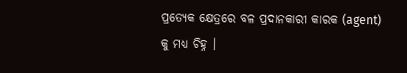ପ୍ରତ୍ୟେକ କ୍ଷେତ୍ରରେ ବଳ ପ୍ରଦାନକାରୀ କାରକ (agent) କୁ ମଧ୍ୟ ଚିହ୍ନ ।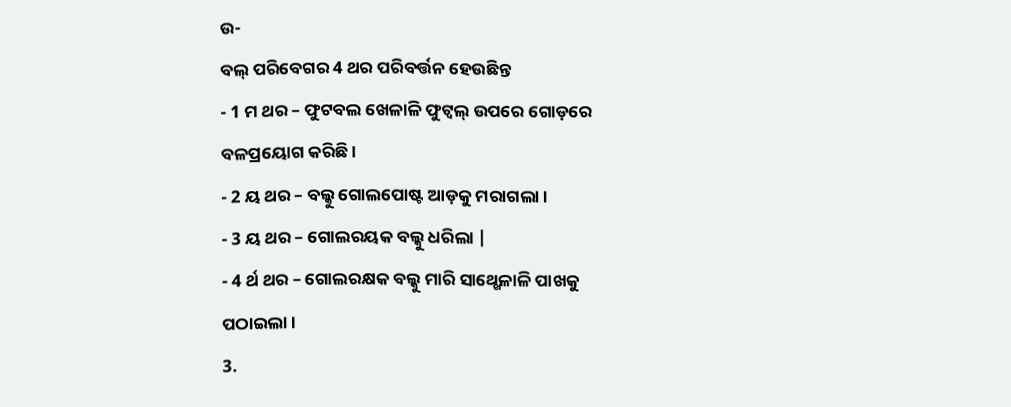ଉ-
ବଲ୍ ପରିବେଗର 4 ଥର ପରିବର୍ତ୍ତନ ହେଉଛିନ୍ତ
- 1 ମ ଥର – ଫୁଟବଲ ଖେଳାଳି ଫୁଟ୍ବଲ୍ ଉପରେ ଗୋଡ଼ରେ ବଳପ୍ରୟୋଗ କରିଛି ।
- 2 ୟ ଥର – ବଲ୍କୁ ଗୋଲପୋଷ୍ଟ ଆଡ଼କୁ ମରାଗଲା ।
- 3 ୟ ଥର – ଗୋଲରୟକ ବଲ୍କୁ ଧରିଲା |
- 4 ର୍ଥ ଥର – ଗୋଲରକ୍ଷକ ବଲ୍କୁ ମାରି ସାଥ୍ଖେଳାଳି ପାଖକୁ ପଠାଇଲା ।
3.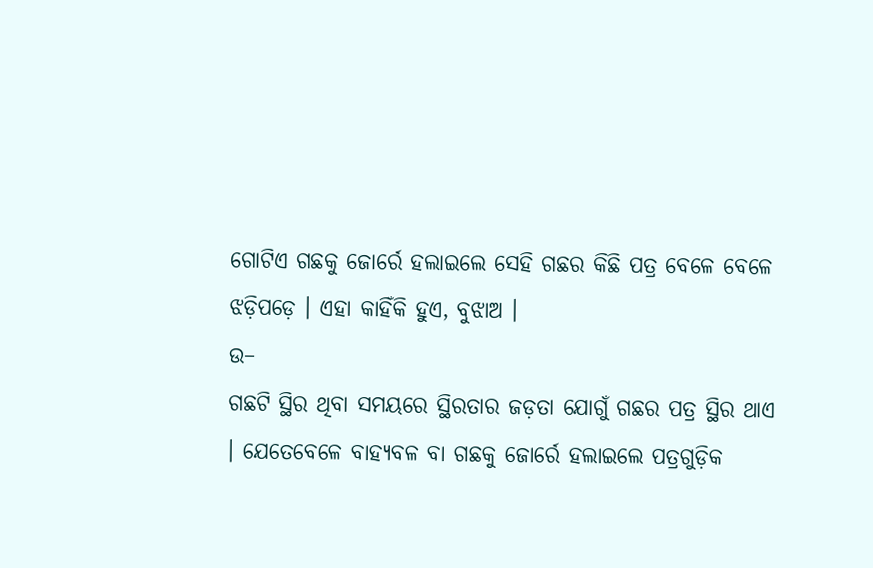ଗୋଟିଏ ଗଛକୁ ଜୋର୍ରେ ହଲାଇଲେ ସେହି ଗଛର କିଛି ପତ୍ର ବେଳେ ବେଳେ ଝଡ଼ିପଡ଼େ । ଏହା କାହିଁକି ହୁଏ, ବୁଝାଅ ।
ଉ–
ଗଛଟି ସ୍ଥିର ଥିବା ସମୟରେ ସ୍ଥିରତାର ଜଡ଼ତା ଯୋଗୁଁ ଗଛର ପତ୍ର ସ୍ଥିର ଥାଏ । ଯେତେବେଳେ ବାହ୍ୟବଳ ବା ଗଛକୁ ଜୋର୍ରେ ହଲାଇଲେ ପତ୍ରଗୁଡ଼ିକ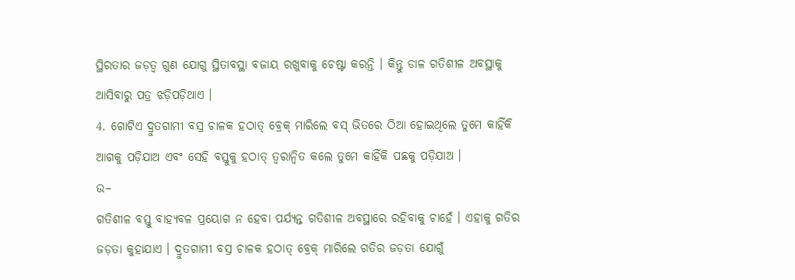ସ୍ଥିରତାର ଜଡ଼ତ୍ଵ ଗୁଣ ଯୋଗୁ ସ୍ଥିତାବସ୍ଥା ବଜାୟ ରଖୁବାକୁ ଚେଷ୍ଟା କରନ୍ତି । କିନ୍ତୁ ଡାଳ ଗତିଶୀଳ ଅବସ୍ଥାକୁ ଆସିବାରୁ ପତ୍ର ଝଡ଼ିପଡ଼ିଥାଏ ।
4. ଗୋଟିଏ ଦ୍ରୁତଗାମୀ ବସ୍ର ଚାଳକ ହଠାତ୍ ବ୍ରେକ୍ ମାରିଲେ ବସ୍ ଭିତରେ ଠିଆ ହୋଇଥିଲେ ତୁମେ କାହିଁକି ଆଗକୁ ପଡ଼ିଯାଅ ଏବଂ ସେହି ବସ୍ତୁକୁ ହଠାତ୍ ତ୍ୱରାନ୍ଵିତ କଲେ ତୁମେ କାହିଁକି ପଛକୁ ପଡ଼ିଯାଅ ।
ଉ–
ଗତିଶୀଳ ବସ୍ତୁ ବାହ୍ୟବଳ ପ୍ରୟୋଗ ନ ହେବା ପର୍ଯ୍ୟନ୍ତ ଗତିଶୀଳ ଅବସ୍ଥାରେ ରହିବାକୁ ଚାହେଁ । ଏହାକୁ ଗତିର ଜଡ଼ତା କୁହାଯାଏ । ଦ୍ରୁତଗାମୀ ବସ୍ର ଚାଳକ ହଠାତ୍ ବ୍ରେକ୍ ମାରିଲେ ଗତିର ଜଡ଼ତା ଯୋଗୁଁ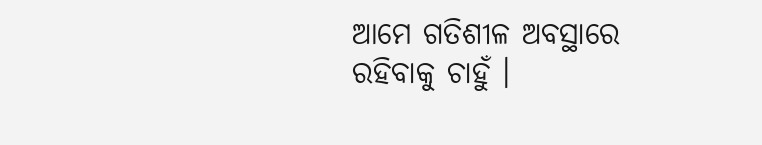ଆମେ ଗତିଶୀଳ ଅବସ୍ଥାରେ ରହିବାକୁ ଚାହୁଁ ।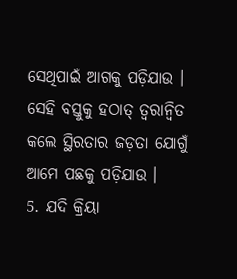ସେଥିପାଇଁ ଆଗକୁ ପଡ଼ିଯାଉ । ସେହି ବସ୍ତୁକୁ ହଠାତ୍ ତ୍ଵରାନ୍ଵିତ କଲେ ସ୍ଥିରତାର ଜଡ଼ତା ଯୋଗୁଁ ଆମେ ପଛକୁ ପଡ଼ିଯାଉ ।
5. ଯଦି କ୍ରିୟା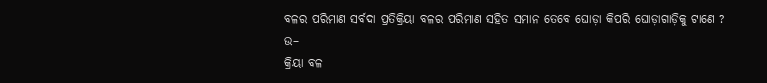ବଳର ପରିମାଣ ସର୍ବଦା ପ୍ରତିକ୍ରିୟା ବଳର ପରିମାଣ ସହିତ ସମାନ ତେବେ ଘୋଡ଼ା କିପରି ଘୋଡ଼ାଗାଡ଼ିକୁ ଟାଣେ ?
ଉ–
କ୍ରିୟା ବଳ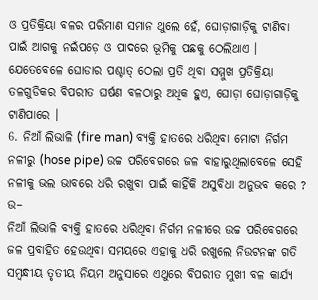ଓ ପ୍ରତିକ୍ରିୟା ବଳର ପରିମାଣ ସମାନ ଥୁଲେ ହେଁ, ଘୋଡ଼ାଗାଡ଼ିକୁ ଟାଣିବା ପାଇଁ ଆଗକୁ ନଇଁପଡ଼େ ଓ ପାଦରେ ଭୂମିକୁ ପଛକୁ ଠେଲିଥାଏ । ଯେତେବେଳେ ଘୋଡାର ପଶ୍ଚାତ୍ ଠେଲା ପ୍ରତି ଥିବା ସମ୍ମୁଖ ପ୍ରତିକ୍ରିୟା ତଳଗୁଡିକର ବିପରୀତ ଘର୍ଷଣ ବଳଠାରୁ ଅଧିକ ହୁଏ, ଘୋଡ଼ା ଘୋଡ଼ାଗାଡ଼ିକୁ ଟାଣିପାରେ ।
6. ନିଆଁ ଲିଭାଳି (fire man) ବ୍ୟକ୍ତି ହାତରେ ଧରିଥିବା ମୋଟା ନିର୍ଗମ ନଳୀରୁ (hose pipe) ଉଚ୍ଚ ପରିବେଗରେ ଜଳ ବାହାରୁଥିଲାବେଳେ ସେହି ନଳୀକୁ ଭଲ ଭାବରେ ଧରି ରଖୁବା ପାଇଁ କାହିଁକି ଅସୁବିଧା ଅନୁଭବ କରେ ?
ଉ–
ନିଆଁ ଲିଭାଳି ବ୍ୟକ୍ତି ହାତରେ ଧରିଥିବା ନିର୍ଗମ ନଳୀରେ ଉଚ୍ଚ ପରିବେଗରେ ଜଳ ପ୍ରବାହିତ ହେଉଥିବା ସମୟରେ ଏହାକୁ ଧରି ରଖୁଲେ ନିଉଟନଙ୍କ ଗତି ସମ୍ବନ୍ଧୀୟ ତୃତୀୟ ନିୟମ ଅନୁସାରେ ଏଥୁରେ ବିପରୀତ ମୁଖୀ ବଳ କାର୍ଯ୍ୟ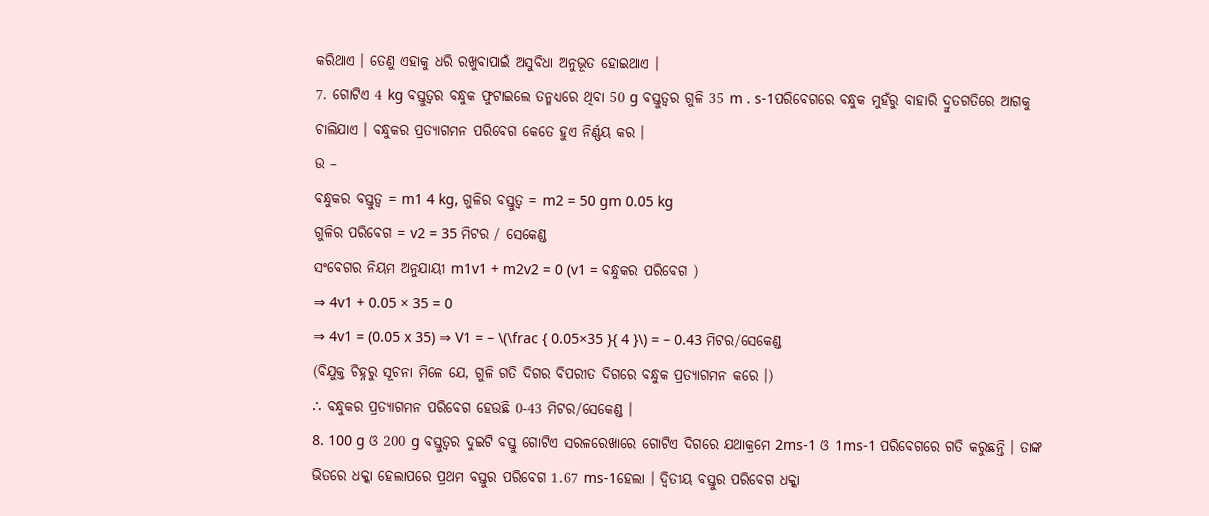କରିଥାଏ । ତେଣୁ ଏହାକୁ ଧରି ରଖୁବାପାଇଁ ଅସୁବିଧା ଅନୁଭୂତ ହୋଇଥାଏ ।
7. ଗୋଟିଏ 4 kg ବସ୍ତୁତ୍ଵର ବନ୍ଧୁକ ଫୁଟାଇଲେ ତନ୍ମଧ୍ୟରେ ଥିବା 50 g ବସ୍ତୁତ୍ଵର ଗୁଳି 35 m . s-1ପରିବେଗରେ ବନ୍ଧୁକ ମୁହଁରୁ ବାହାରି ଦ୍ରୁତଗତିରେ ଆଗକୁ ଚାଲିଯାଏ । ବନ୍ଧୁକର ପ୍ରତ୍ୟାଗମନ ପରିବେଗ କେତେ ହୁଏ ନିର୍ଣ୍ଣୟ କର ।
ଉ –
ବନ୍ଧୁକର ବସ୍ତୁତ୍ଵ = m1 4 kg, ଗୁଳିର ବସ୍ତୁତ୍ଵ = m2 = 50 gm 0.05 kg
ଗୁଳିର ପରିବେଗ = v2 = 35 ମିଟର / ସେକେଣ୍ଡ
ସଂବେଗର ନିୟମ ଅନୁଯାୟୀ m1v1 + m2v2 = 0 (v1 = ବନ୍ଧୁକର ପରିବେଗ )
⇒ 4v1 + 0.05 × 35 = 0
⇒ 4v1 = (0.05 x 35) ⇒ V1 = – \(\frac { 0.05×35 }{ 4 }\) = – 0.43 ମିଟର/ସେକେଣ୍ଡ
(ବିଯୁକ୍ତ ଚିହ୍ନରୁ ସୂଚନା ମିଳେ ଯେ, ଗୁଳି ଗତି ଦିଗର ବିପରୀତ ଦିଗରେ ବନ୍ଧୁକ ପ୍ରତ୍ୟାଗମନ କରେ ।)
∴ ବନ୍ଧୁକର ପ୍ରତ୍ୟାଗମନ ପରିବେଗ ହେଉଛି 0-43 ମିଟର/ସେକେଣ୍ଡ ।
8. 100 g ଓ 200 g ବସ୍ତୁତ୍ଵର ଦୁଇଟି ବସ୍ତୁ ଗୋଟିଏ ସରଳରେଖାରେ ଗୋଟିଏ ଦିଗରେ ଯଥାକ୍ରମେ 2ms-1 ଓ 1ms-1 ପରିବେଗରେ ଗତି କରୁଛନ୍ତି । ତାଙ୍କ ଭିତରେ ଧକ୍କା ହେଲାପରେ ପ୍ରଥମ ବସ୍ତୁର ପରିବେଗ 1.67 ms-1ହେଲା । ଦ୍ଵିତୀୟ ବସ୍ତୁର ପରିବେଗ ଧକ୍କା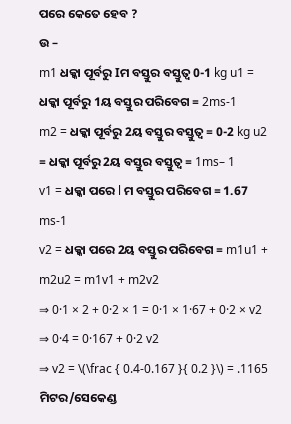ପରେ କେତେ ହେବ ?
ଉ –
m1 ଧକ୍କା ପୂର୍ବରୁ Iମ ବସ୍ତୁର ବସ୍ତୁତ୍ଵ 0-1 kg u1 = ଧକ୍କା ପୂର୍ବରୁ 1ୟ ବସ୍ତୁର ପରିବେଗ = 2ms-1
m2 = ଧକ୍କା ପୂର୍ବରୁ 2ୟ ବସ୍ତୁର ବସ୍ତୁତ୍ଵ = 0-2 kg u2 = ଧକ୍କା ପୂର୍ବରୁ 2ୟ ବସ୍ତୁର ବସ୍ତୁତ୍ଵ = 1ms– 1
v1 = ଧକ୍କା ପରେ l ମ ବସ୍ତୁର ପରିବେଗ = 1.67 ms-1
v2 = ଧକ୍କା ପରେ 2ୟ ବସ୍ତୁର ପରିବେଗ = m1u1 + m2u2 = m1v1 + m2v2
⇒ 0·1 × 2 + 0·2 × 1 = 0·1 × 1·67 + 0·2 × v2
⇒ 0·4 = 0·167 + 0·2 v2
⇒ v2 = \(\frac { 0.4-0.167 }{ 0.2 }\) = .1165 ମିଟର/ସେକେଣ୍ଡ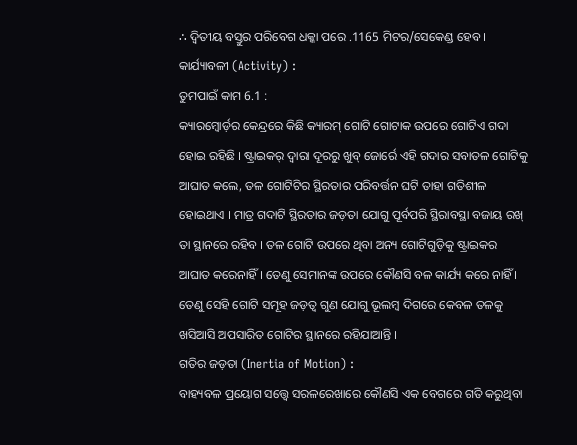∴ ଦ୍ଵିତୀୟ ବସ୍ତୁର ପରିବେଗ ଧକ୍କା ପରେ .1165 ମିଟର/ସେକେଣ୍ଡ ହେବ ।
କାର୍ଯ୍ୟାବଳୀ (Activity) :
ତୁମପାଇଁ କାମ 6.1 :
କ୍ୟାରମ୍ବୋର୍ଡ଼ର କେନ୍ଦ୍ରରେ କିଛି କ୍ୟାରମ୍ ଗୋଟି ଗୋଟାକ ଉପରେ ଗୋଟିଏ ଗଦା ହୋଇ ରହିଛି । ଷ୍ଟ୍ରାଇକର୍ ଦ୍ଵାରା ଦୂରରୁ ଖୁବ୍ ଜୋର୍ରେ ଏହି ଗଦାର ସବାତଳ ଗୋଟିକୁ ଆଘାତ କଲେ, ତଳ ଗୋଟିଟିର ସ୍ଥିରତାର ପରିବର୍ତ୍ତନ ଘଟି ତାହା ଗତିଶୀଳ ହୋଇଥାଏ । ମାତ୍ର ଗଦାଟି ସ୍ଥିରତାର ଜଡ଼ତା ଯୋଗୁ ପୂର୍ବପରି ସ୍ଥିରାବସ୍ଥା ବଜାୟ ରଖ୍ ତା ସ୍ଥାନରେ ରହିବ । ତଳ ଗୋଟି ଉପରେ ଥିବା ଅନ୍ୟ ଗୋଟିଗୁଡ଼ିକୁ ଷ୍ଟ୍ରାଇକର ଆଘାତ କରେନାହିଁ । ତେଣୁ ସେମାନଙ୍କ ଉପରେ କୌଣସି ବଳ କାର୍ଯ୍ୟ କରେ ନାହିଁ । ତେଣୁ ସେହି ଗୋଟି ସମୂହ ଜଡ଼ତ୍ଵ ଗୁଣ ଯୋଗୁ ଭୂଲମ୍ବ ଦିଗରେ କେବଳ ତଳକୁ ଖସିଆସି ଅପସାରିତ ଗୋଟିର ସ୍ଥାନରେ ରହିଯାଆନ୍ତି ।
ଗତିର ଜଡ଼ତା (Inertia of Motion) :
ବାହ୍ୟବଳ ପ୍ରୟୋଗ ସତ୍ତ୍ବେ ସରଳରେଖାରେ କୌଣସି ଏକ ବେଗରେ ଗତି କରୁଥିବା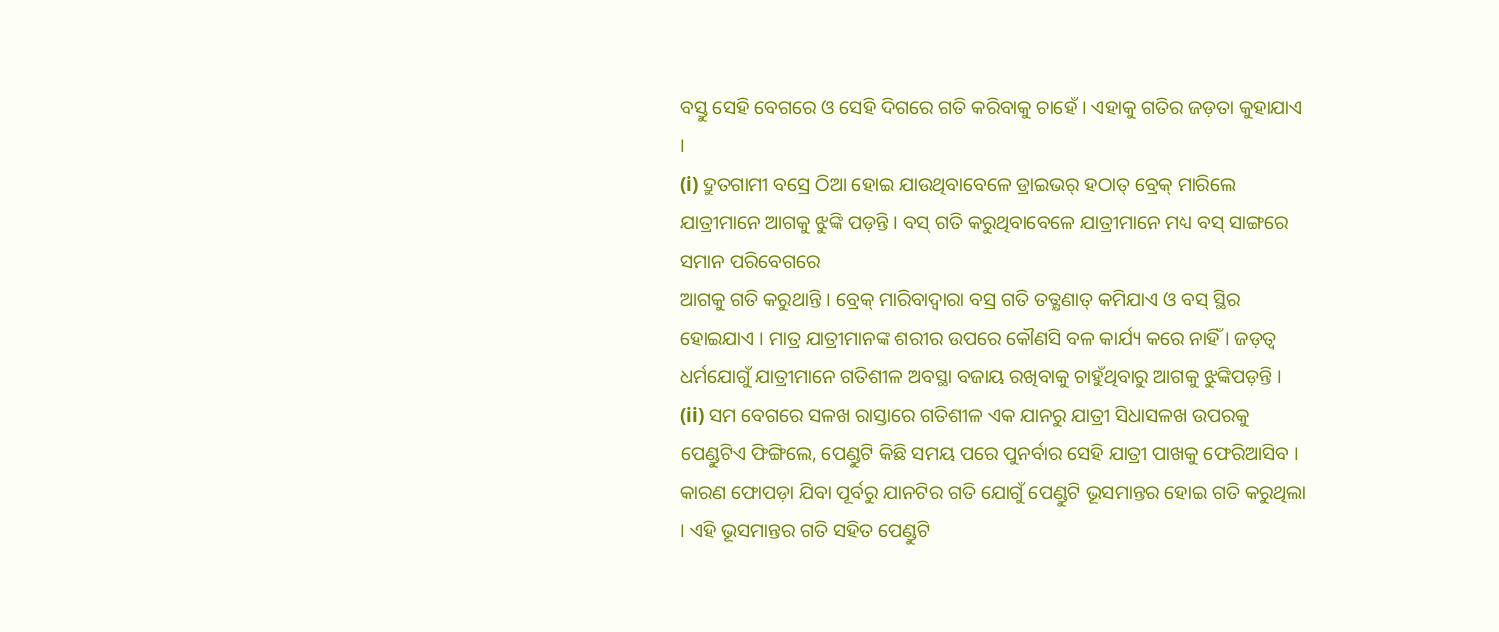ବସ୍ତୁ ସେହି ବେଗରେ ଓ ସେହି ଦିଗରେ ଗତି କରିବାକୁ ଚାହେଁ । ଏହାକୁ ଗତିର ଜଡ଼ତା କୁହାଯାଏ ।
(i) ଦ୍ରୁତଗାମୀ ବସ୍ରେ ଠିଆ ହୋଇ ଯାଉଥିବାବେଳେ ଡ୍ରାଇଭର୍ ହଠାତ୍ ବ୍ରେକ୍ ମାରିଲେ ଯାତ୍ରୀମାନେ ଆଗକୁ ଝୁଙ୍କି ପଡ଼ନ୍ତି । ବସ୍ ଗତି କରୁଥିବାବେଳେ ଯାତ୍ରୀମାନେ ମଧ୍ୟ ବସ୍ ସାଙ୍ଗରେ ସମାନ ପରିବେଗରେ
ଆଗକୁ ଗତି କରୁଥାନ୍ତି । ବ୍ରେକ୍ ମାରିବାଦ୍ଵାରା ବସ୍ର ଗତି ତତ୍କ୍ଷଣାତ୍ କମିଯାଏ ଓ ବସ୍ ସ୍ଥିର ହୋଇଯାଏ । ମାତ୍ର ଯାତ୍ରୀମାନଙ୍କ ଶରୀର ଉପରେ କୌଣସି ବଳ କାର୍ଯ୍ୟ କରେ ନାହିଁ । ଜଡ଼ତ୍ଵ ଧର୍ମଯୋଗୁଁ ଯାତ୍ରୀମାନେ ଗତିଶୀଳ ଅବସ୍ଥା ବଜାୟ ରଖିବାକୁ ଚାହୁଁଥିବାରୁ ଆଗକୁ ଝୁଙ୍କିପଡ଼ନ୍ତି ।
(ii) ସମ ବେଗରେ ସଳଖ ରାସ୍ତାରେ ଗତିଶୀଳ ଏକ ଯାନରୁ ଯାତ୍ରୀ ସିଧାସଳଖ ଉପରକୁ ପେଣ୍ଡୁଟିଏ ଫିଙ୍ଗିଲେ, ପେଣ୍ଡୁଟି କିଛି ସମୟ ପରେ ପୁନର୍ବାର ସେହି ଯାତ୍ରୀ ପାଖକୁ ଫେରିଆସିବ । କାରଣ ଫୋପଡ଼ା ଯିବା ପୂର୍ବରୁ ଯାନଟିର ଗତି ଯୋଗୁଁ ପେଣ୍ଡୁଟି ଭୂସମାନ୍ତର ହୋଇ ଗତି କରୁଥିଲା । ଏହି ଭୂସମାନ୍ତର ଗତି ସହିତ ପେଣ୍ଡୁଟି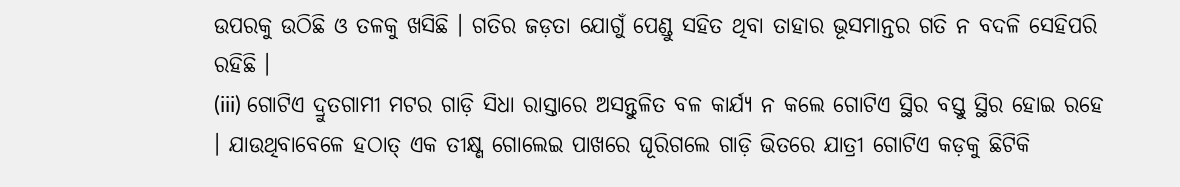ଉପରକୁ ଉଠିଛି ଓ ତଳକୁ ଖସିଛି । ଗତିର ଜଡ଼ତା ଯୋଗୁଁ ପେଣ୍ଡୁ ସହିତ ଥିବା ତାହାର ଭୂସମାନ୍ତର ଗତି ନ ବଦଳି ସେହିପରି ରହିଛି ।
(iii) ଗୋଟିଏ ଦ୍ରୁତଗାମୀ ମଟର ଗାଡ଼ି ସିଧା ରାସ୍ତାରେ ଅସନ୍ତୁଳିତ ବଳ କାର୍ଯ୍ୟ ନ କଲେ ଗୋଟିଏ ସ୍ଥିର ବସ୍ତୁ ସ୍ଥିର ହୋଇ ରହେ । ଯାଉଥିବାବେଳେ ହଠାତ୍ ଏକ ତୀକ୍ଷ୍ଣ ଗୋଲେଇ ପାଖରେ ଘୂରିଗଲେ ଗାଡ଼ି ଭିତରେ ଯାତ୍ରୀ ଗୋଟିଏ କଡ଼କୁ ଛିଟିକି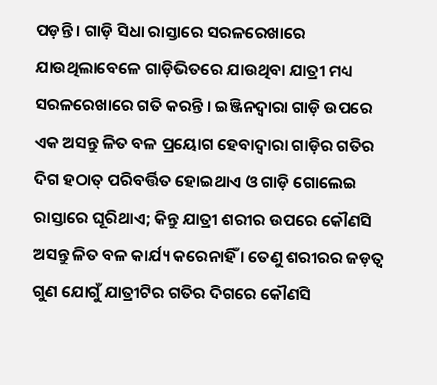ପଡ଼ନ୍ତି । ଗାଡ଼ି ସିଧା ରାସ୍ତାରେ ସରଳରେଖାରେ ଯାଉଥିଲାବେଳେ ଗାଡ଼ିଭିତରେ ଯାଉଥିବା ଯାତ୍ରୀ ମଧ୍ୟ ସରଳରେଖାରେ ଗତି କରନ୍ତି । ଇଞ୍ଜିନଦ୍ୱାରା ଗାଡ଼ି ଉପରେ ଏକ ଅସନ୍ତୁ ଳିତ ବଳ ପ୍ରୟୋଗ ହେବାଦ୍ଵାରା ଗାଡ଼ିର ଗତିର ଦିଗ ହଠାତ୍ ପରିବର୍ତ୍ତିତ ହୋଇଥାଏ ଓ ଗାଡ଼ି ଗୋଲେଇ ରାସ୍ତାରେ ଘୂରିଥାଏ; କିନ୍ତୁ ଯାତ୍ରୀ ଶରୀର ଉପରେ କୌଣସି ଅସନ୍ତୁ ଳିତ ବଳ କାର୍ଯ୍ୟ କରେନାହିଁ । ତେଣୁ ଶରୀରର ଜଡ଼ତ୍ଵ ଗୁଣ ଯୋଗୁଁ ଯାତ୍ରୀଟିର ଗତିର ଦିଗରେ କୌଣସି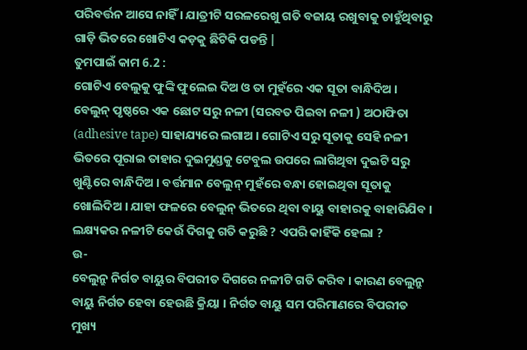ପରିବର୍ତ୍ତନ ଆସେ ନାହିଁ । ଯାତ୍ରୀଟି ସରଳରେଖୁ ଗତି ବଜାୟ ରଖୁବାକୁ ଚାହୁଁଥିବାରୁ ଗାଡ଼ି ଭିତରେ ଖୋଟିଏ କଡ଼କୁ ଛିଟିକି ପଡନ୍ତି |
ତୁମପାଇଁ କାମ 6.2 :
ଗୋଟିଏ ବେଲୁକୁ ଫୁଙ୍କି ଫୁଲେଇ ଦିଅ ଓ ତା ମୁହଁରେ ଏକ ସୂତା ବାନ୍ଧିଦିଅ । ବେଲୁନ୍ ପୃଷ୍ଠରେ ଏକ ଛୋଟ ସରୁ ନଳୀ (ସରବତ ପିଇବା ନଳୀ ) ଅଠାଫିତା (adhesive tape) ସାହାଯ୍ୟରେ ଲଗାଅ । ଗୋଟିଏ ସରୁ ସୂତାକୁ ସେହି ନଳୀ ଭିତରେ ପୂରାଇ ତାହାର ଦୁଇମୁଣ୍ଡକୁ ଟେବୁଲ ଉପରେ ଲାଗିଥିବା ଦୁଇଟି ସରୁ ଖୁଣ୍ଟିରେ ବାନ୍ଧିଦିଅ । ବର୍ତ୍ତମାନ ବେଲୁନ୍ ମୁହଁରେ ବନ୍ଧା ହୋଇଥିବା ସୂତାକୁ ଖୋଲିଦିଅ । ଯାହା ଫଳରେ ବେଲୁନ୍ ଭିତରେ ଥିବା ବାୟୁ ବାହାରକୁ ବାହାରିଯିବ । ଲକ୍ଷ୍ୟକର ନଳୀଟି କେଉଁ ଦିଗକୁ ଗତି କରୁଛି ? ଏପରି କାହିଁକି ହେଲା ?
ଉ-
ବେଲୁନ୍ରୁ ନିର୍ଗତ ବାୟୁର ବିପରୀତ ଦିଗରେ ନଳୀଟି ଗତି କରିବ । କାରଣ ବେଲୁନ୍ରୁ ବାୟୁ ନିର୍ଗତ ହେବା ହେଉଛି କ୍ରିୟା । ନିର୍ଗତ ବାୟୁ ସମ ପରିମାଣରେ ବିପରୀତ ମୁଖ୍ୟ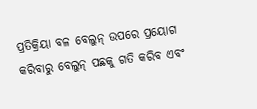ପ୍ରତିକ୍ରିୟା ବଳ ବେଲୁନ୍ ଉପରେ ପ୍ରୟୋଗ କରିବାରୁ ବେଲୁନ୍ ପଛକୁ ଗତି କରିବ ଏବଂ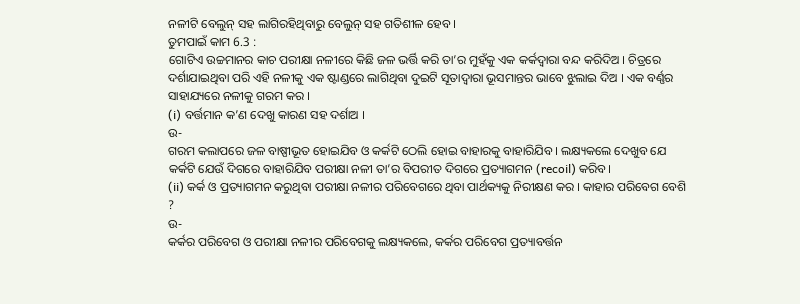ନଳୀଟି ବେଲୁନ୍ ସହ ଲାଗିରହିଥିବାରୁ ବେଲୁନ୍ ସହ ଗତିଶୀଳ ହେବ ।
ତୁମପାଇଁ କାମ 6.3 :
ଗୋଟିଏ ଉଚ୍ଚମାନର କାଚ ପରୀକ୍ଷା ନଳୀରେ କିଛି ଜଳ ଭର୍ତ୍ତି କରି ତା’ର ମୁହଁକୁ ଏକ କର୍କଦ୍ଵାରା ବନ୍ଦ କରିଦିଅ । ଚିତ୍ରରେ ଦର୍ଶାଯାଇଥିବା ପରି ଏହି ନଳୀକୁ ଏକ ଷ୍ଟାଣ୍ଡରେ ଲାଗିଥିବା ଦୁଇଟି ସୂତାଦ୍ୱାରା ଭୂସମାନ୍ତର ଭାବେ ଝୁଲାଇ ଦିଅ । ଏକ ବର୍ଣ୍ଣର ସାହାଯ୍ୟରେ ନଳୀକୁ ଗରମ କର ।
(i) ବର୍ତ୍ତମାନ କ’ଣ ଦେଖୁ କାରଣ ସହ ଦର୍ଶାଅ ।
ଉ-
ଗରମ କଲାପରେ ଜଳ ବାଷ୍ପୀଭୂତ ହୋଇଯିବ ଓ କର୍କଟି ଠେଲି ହୋଇ ବାହାରକୁ ବାହାରିଯିବ । ଲକ୍ଷ୍ୟକଲେ ଦେଖୁବ ଯେ କର୍କଟି ଯେଉଁ ଦିଗରେ ବାହାରିଯିବ ପରୀକ୍ଷା ନଳୀ ତା’ର ବିପରୀତ ଦିଗରେ ପ୍ରତ୍ୟାଗମନ (recoil) କରିବ ।
(ii) କର୍କ ଓ ପ୍ରତ୍ୟାଗମନ କରୁଥିବା ପରୀକ୍ଷା ନଳୀର ପରିବେଗରେ ଥିବା ପାର୍ଥକ୍ୟକୁ ନିରୀକ୍ଷଣ କର । କାହାର ପରିବେଗ ବେଶି ?
ଉ-
କର୍କର ପରିବେଗ ଓ ପରୀକ୍ଷା ନଳୀର ପରିବେଗକୁ ଲକ୍ଷ୍ୟକଲେ, କର୍କର ପରିବେଗ ପ୍ରତ୍ୟାବର୍ତ୍ତନ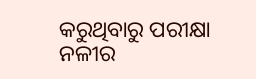କରୁଥିବାରୁ ପରୀକ୍ଷା ନଳୀର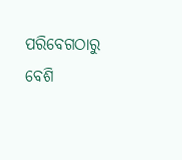ପରିବେଗଠାରୁ ବେଶି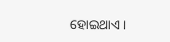ହୋଇଥାଏ ।